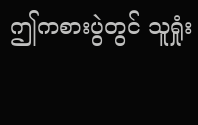ဤကစားပွဲတွင် သူရှုံး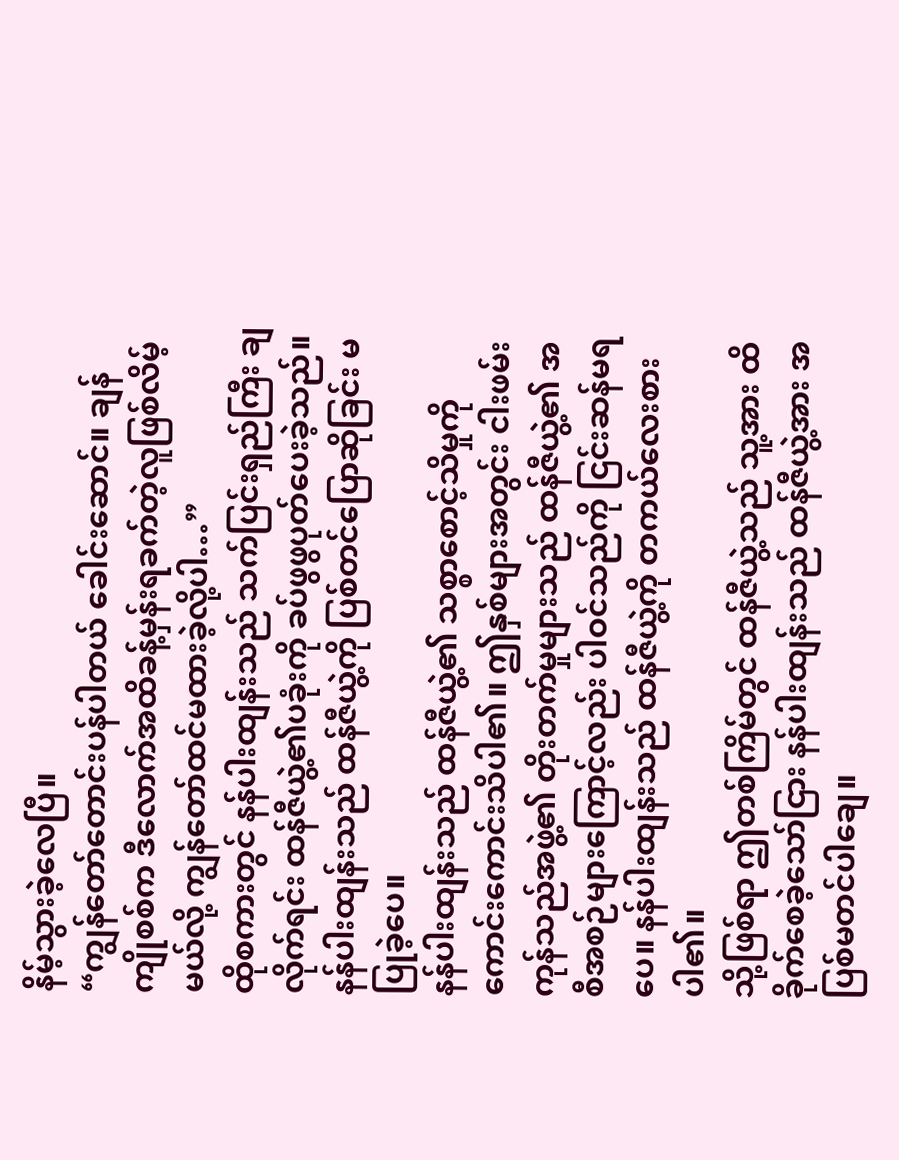နိမ့်သွားခဲ့လေပြီ။
“ကျွန်တော်တောင်းပန်ပါတယ် ခေါင်းဆောင်။ ချန်ကျိုစစ်က ဒီလောက်အထိခန့်မှန်းရခက်တဲ့လူဖြစ်လိမ့်မယ်လို့ ကျွန်တော်ထင်မထားခဲ့လို့ပါ…”
ထိုစကားတွင် နန်ပါးထျန်းသည် သက်ပြင်းရှည်ကြီး ချလိုက်ရင်း ထန်ဇီယွဲ့၏ပခုံးကို ခပ်ဖွဖွပုတ်ပေးခဲ့သည်။ နန်ပါးထျန်းသည် ထန်ဇီယွဲ့ကို ပြစ်တင်ပြောဆိုခြင်း မပြုခဲ့ပေ။
နန်ပါးထျန်းသည် ထန်ဇီယွဲ့၏ သစ္စာစောင့်သိမှုကို ကောင်းကောင်းသိပါ၏။ ဤနှစ်များအတွင်း ငါးဖမ်းကုန်သည်အဖွဲ့၏ တိုးတက်မှုများသည် ထန်ဇီယွဲ့၏ အစီအစဉ်များကြောင့်လည်း ပါဝင်သည်ကို ငြင်းဆန်မရပေ။ နန်ပါးထျန်းသည် ထန်ဇီယွဲ့ကို တကယ်လေးစားပါ၏။
သို့ဖြစ်ရာ ဤတစ်ကြိမ်တွင် ထန်ဇီယွဲ့သည် သူ့အား ထိခိုက်စေခဲ့သော်ငြား နန်ပါးထျန်းသည် ထန်ဇီယွဲ့အား အပြစ်မတင်ပါချေ။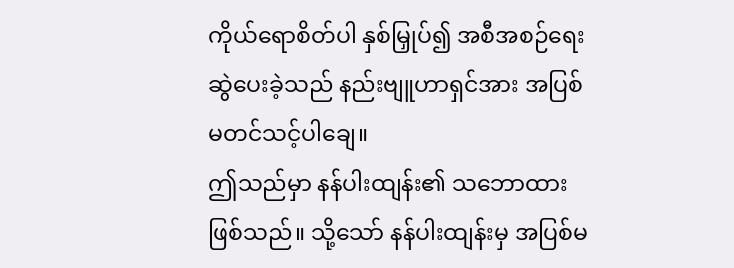ကိုယ်ရောစိတ်ပါ နှစ်မြှုပ်၍ အစီအစဉ်ရေးဆွဲပေးခဲ့သည် နည်းဗျူဟာရှင်အား အပြစ်မတင်သင့်ပါချေ။
ဤသည်မှာ နန်ပါးထျန်း၏ သဘောထားဖြစ်သည်။ သို့သော် နန်ပါးထျန်းမှ အပြစ်မ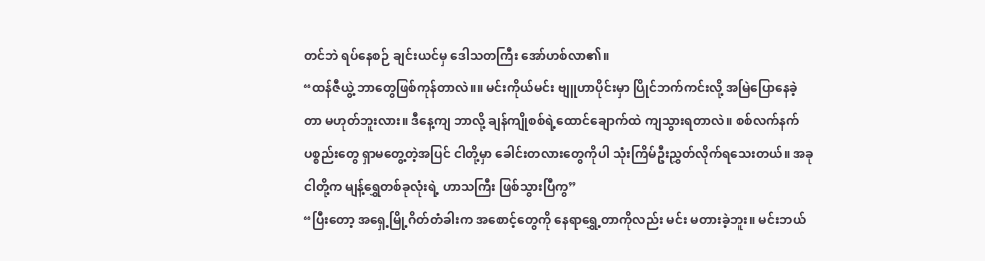တင်ဘဲ ရပ်နေစဉ် ချင်းယင်မှ ဒေါသတကြီး အော်ဟစ်လာ၏။
“ထန်ဇီယွဲ့ ဘာတွေဖြစ်ကုန်တာလဲ။။ မင်းကိုယ်မင်း ဗျူဟာပိုင်းမှာ ပြိုင်ဘက်ကင်းလို့ အမြဲပြောနေခဲ့တာ မဟုတ်ဘူးလား။ ဒီနေ့ကျ ဘာလို့ ချန်ကျိုစစ်ရဲ့ထောင်ချောက်ထဲ ကျသွားရတာလဲ။ စစ်လက်နက်ပစ္စည်းတွေ ရှာမတွေ့တဲ့အပြင် ငါတို့မှာ ခေါင်းတလားတွေကိုပါ သုံးကြိမ်ဦးညွှတ်လိုက်ရသေးတယ်။ အခု ငါတို့က မျန့်ရွှေတစ်ခုလုံးရဲ့ ဟာသကြီး ဖြစ်သွားပြီကွ”
“ပြီးတော့ အရှေ့မြို့ဂိတ်တံခါးက အစောင့်တွေကို နေရာရွှေ့တာကိုလည်း မင်း မတားခဲ့ဘူး။ မင်းဘယ်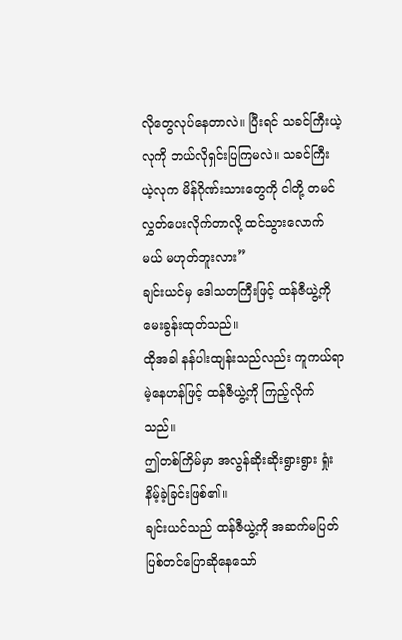လိုတွေလုပ်နေတာလဲ။ ပြီးရင် သခင်ကြီးယဲ့လုကို ဘယ်လိုရှင်းပြကြမလဲ။ သခင်ကြီးယဲ့လုက မိန်ဂိုဏ်းသားတွေကို ငါတို့ တမင်လွှတ်ပေးလိုက်တာလို့ ထင်သွားလောက်မယ် မဟုတ်ဘူးလား”
ချင်းယင်မှ ဒေါသတကြီးဖြင့် ထန်ဇီယွဲ့ကို မေးခွန်းထုတ်သည်။
ထိုအခါ နန်ပါးထျန်းသည်လည်း ကူကယ်ရာမဲ့နေဟန်ဖြင့် ထန်ဇီယွဲ့ကို ကြည့်လိုက်သည်။
ဤတစ်ကြိမ်မှာ အလွန်ဆိုးဆိုးရွားရွား ရှုံးနိမ့်ခဲ့ခြင်းဖြစ်၏။
ချင်းယင်သည် ထန်ဇီယွဲ့ကို အဆက်မပြတ် ပြစ်တင်ပြောဆိုနေသော်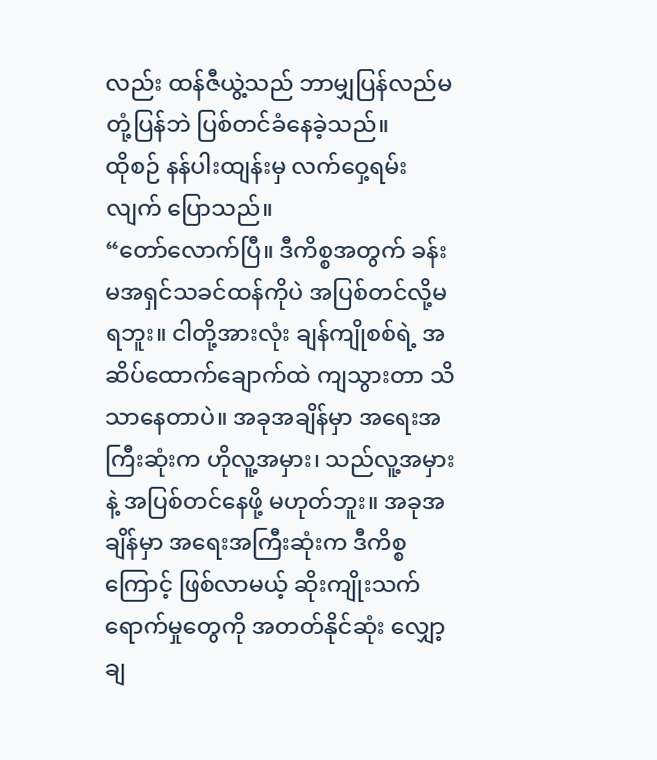လည်း ထန်ဇီယွဲ့သည် ဘာမျှပြန်လည်မတုံ့ပြန်ဘဲ ပြစ်တင်ခံနေခဲ့သည်။
ထိုစဉ် နန်ပါးထျန်းမှ လက်ဝှေ့ရမ်းလျက် ပြောသည်။
“တော်လောက်ပြီ။ ဒီကိစ္စအတွက် ခန်းမအရှင်သခင်ထန်ကိုပဲ အပြစ်တင်လို့မရဘူး။ ငါတို့အားလုံး ချန်ကျိုစစ်ရဲ့ အဆိပ်ထောက်ချောက်ထဲ ကျသွားတာ သိသာနေတာပဲ။ အခုအချိန်မှာ အရေးအကြီးဆုံးက ဟိုလူ့အမှား၊ သည်လူ့အမှားနဲ့ အပြစ်တင်နေဖို့ မဟုတ်ဘူး။ အခုအချိန်မှာ အရေးအကြီးဆုံးက ဒီကိစ္စကြောင့် ဖြစ်လာမယ့် ဆိုးကျိုးသက်ရောက်မှုတွေကို အတတ်နိုင်ဆုံး လျှော့ချ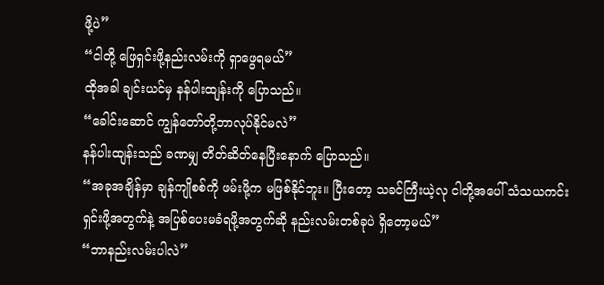ဖို့ပဲ”
“ငါတို့ ဖြေရှင်းဖို့နည်းလမ်းကို ရှာဖွေရမယ်”
ထိုအခါ ချင်းယင်မှ နန်ပါးထျန်းကို ပြောသည်။
“ခေါင်းဆောင် ကျွန်တော်တို့ဘာလုပ်နိုင်မလဲ”
နန်ပါးထျန်းသည် ခဏမျှ တိတ်ဆိတ်နေပြီးနောက် ပြောသည်။
“အခုအချိန်မှာ ချန်ကျိုစစ်ကို ဖမ်းဖို့က မဖြစ်နိုင်ဘူး။ ပြီးတော့ သခင်ကြီးယဲ့လု ငါတို့အပေါ် သံသယကင်းရှင်းဖို့အတွက်နဲ့ အပြစ်ပေးမခံရဖို့အတွက်ဆို နည်းလမ်းတစ်ခုပဲ ရှိတော့မယ်”
“ဘာနည်းလမ်းပါလဲ”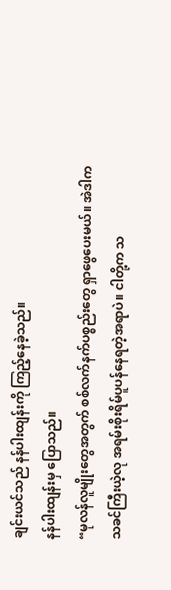ချင်းယင်သည် နန်ပါးထျန်းကို ကြည့်နေခဲ့သည်။
နန်ပါးထျန်းမှ ပြောသည်။
“မုလန်လူမျိုးတွေအတွက် စစ်လက်နက်ပစ္စည်းတွေ ရှာဖွေပေးမယ်။ အဲဒါက သခင်ကြီးယဲ့လု အရမ်းစိုးရိမ်ပူပန်နေရတဲ့အရာပဲ။ ငါတို့က သ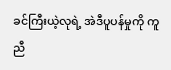ခင်ကြီးယဲ့လုရဲ့ အဲဒီပူပန်မှုကို ကူညီ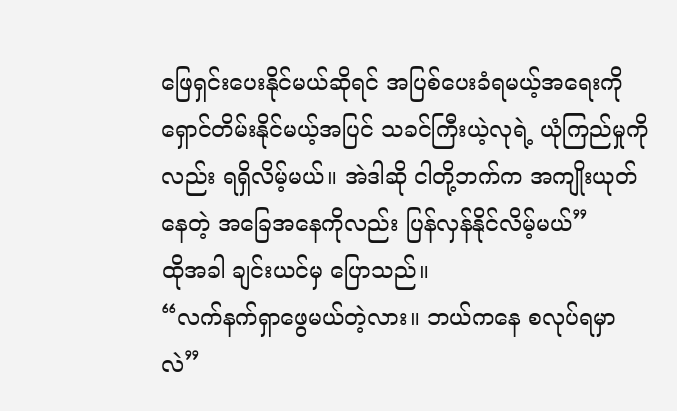ဖြေရှင်းပေးနိုင်မယ်ဆိုရင် အပြစ်ပေးခံရမယ့်အရေးကို ရှောင်တိမ်းနိုင်မယ့်အပြင် သခင်ကြီးယဲ့လုရဲ့ ယုံကြည်မှုကိုလည်း ရရှိလိမ့်မယ်။ အဲဒါဆို ငါတို့ဘက်က အကျိုးယုတ်နေတဲ့ အခြေအနေကိုလည်း ပြန်လှန်နိုင်လိမ့်မယ်”
ထိုအခါ ချင်းယင်မှ ပြောသည်။
“လက်နက်ရှာဖွေမယ်တဲ့လား။ ဘယ်ကနေ စလုပ်ရမှာလဲ”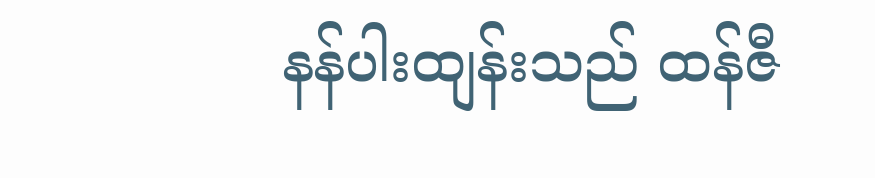နန်ပါးထျန်းသည် ထန်ဇီ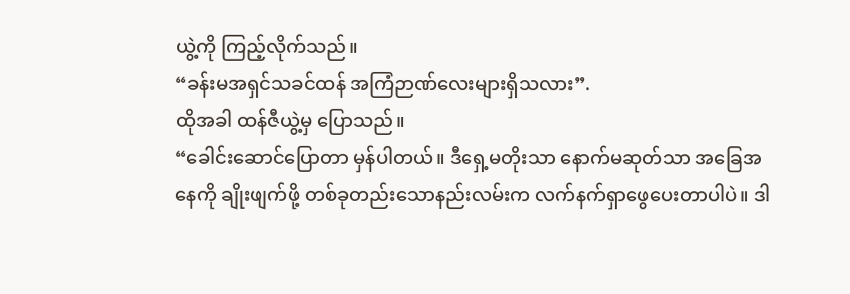ယွဲ့ကို ကြည့်လိုက်သည်။
“ခန်းမအရှင်သခင်ထန် အကြံဉာဏ်လေးများရှိသလား”.
ထိုအခါ ထန်ဇီယွဲ့မှ ပြောသည်။
“ခေါင်းဆောင်ပြောတာ မှန်ပါတယ်။ ဒီရှေ့မတိုးသာ နောက်မဆုတ်သာ အခြေအနေကို ချိုးဖျက်ဖို့ တစ်ခုတည်းသောနည်းလမ်းက လက်နက်ရှာဖွေပေးတာပါပဲ။ ဒါ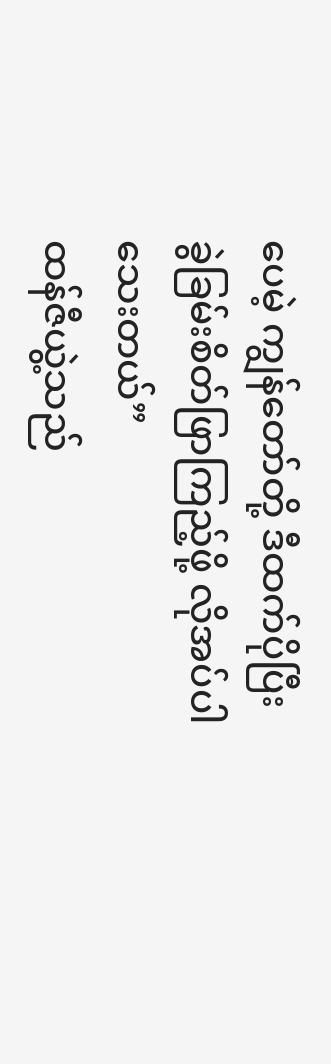ပေမဲ့ ကျွန်တော်တို့ ဒီထက်ပိုပြီး ခွဲခြမ်းစိတ်ဖြာကြည့်ဖို့ လိုအပ်ပါသေးတယ်”
ထန်ဇီယွဲ့သည်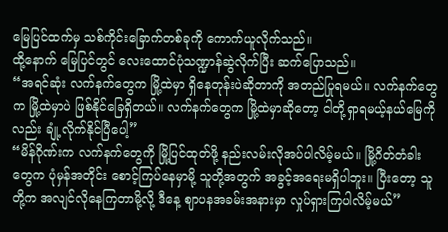မြေပြင်ထက်မှ သစ်ကိုင်းခြောက်တစ်ခုကို ကောက်ယူလိုက်သည်။
ထို့နောက် မြေပြင်တွင် လေးထောင်ပုံသဏ္ဍာန်ဆွဲလိုက်ပြီး ဆက်ပြောသည်။
“အရင်ဆုံး လက်နက်တွေက မြို့ထဲမှာ ရှိနေတုန်းပဲဆိုတာကို အတည်ပြုရမယ်။ လက်နက်တွေက မြို့ထဲမှာပဲ ဖြစ်နိုင်ခြေရှိတယ်။ လက်နက်တွေက မြို့ထဲမှာဆိုတော့ ငါတို့ရှာရမယ့်နယ်မြေကိုလည်း ချုံ့လိုက်နိုင်ပြီပေါ့”
“မိန်ဂိုဏ်းက လက်နက်တွေကို မြို့ပြင်ထုတ်ဖို့ နည်းလမ်းလိုအပ်ပါလိမ့်မယ်။ မြို့ဂိတ်တံခါးတွေက ပုံမှန်အတိုင်း စောင့်ကြပ်နေမှာမို့ သူတို့အတွက် အခွင့်အရေးမရှိပါဘူး။ ပြီးတော့ သူတို့က အလျင်လိုနေကြတာမို့လို့ ဒီနေ့ ဈာပနအခမ်းအနားမှာ လှုပ်ရှားကြပါလိမ့်မယ်”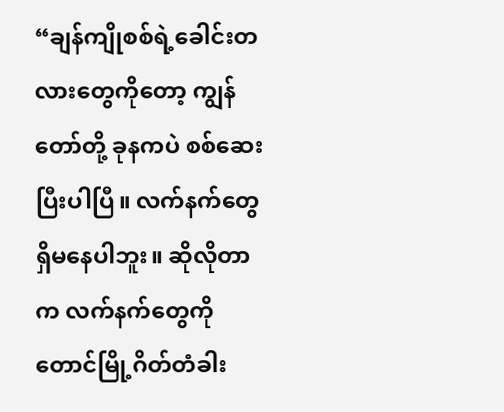“ချန်ကျိုစစ်ရဲ့ခေါင်းတလားတွေကိုတော့ ကျွန်တော်တို့ ခုနကပဲ စစ်ဆေးပြီးပါပြီ။ လက်နက်တွေ ရှိမနေပါဘူး။ ဆိုလိုတာက လက်နက်တွေကို တောင်မြို့ဂိတ်တံခါး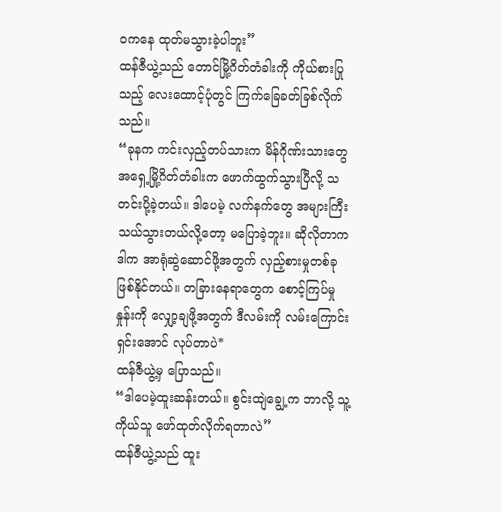ဝကနေ ထုတ်မသွားခဲ့ပါဘူး”
ထန်ဇီယွဲ့သည် တောင်မြို့ဂိတ်တံခါးကို ကိုယ်စားပြုသည့် လေးထောင့်ပုံတွင် ကြက်ခြေခတ်ခြစ်လိုက်သည်။
“ခုနက ကင်းလှည့်တပ်သားက မိန်ဂိုဏ်းသားတွေ အရှေ့မြို့ဂိတ်တံခါးက ဖောက်ထွက်သွားပြီလို့ သတင်းပို့ခဲ့တယ်။ ဒါပေမဲ့ လက်နက်တွေ အများကြီး သယ်သွားတယ်လို့တော့ မပြောခဲ့ဘူး။ ဆိုလိုတာက ဒါက အာရုံဆွဲဆောင်ဖို့အတွက် လှည့်စားမှုတစ်ခုဖြစ်နိုင်တယ်။ တခြားနေရာတွေက စောင့်ကြပ်မှုနှုန်းကို လျှော့ချဖို့အတွက် ဒီလမ်းကို လမ်းကြောင်းရှင်းအောင် လုပ်တာပဲ*
ထန်ဇီယွဲ့မှ ပြောသည်။
“ဒါပေမဲ့ထူးဆန်းတယ်။ စွင်းထျဲချွေ့က ဘာလို့ သူ့ကိုယ်သူ ဖော်ထုတ်လိုက်ရတာလဲ”
ထန်ဇီယွဲ့သည် ထူး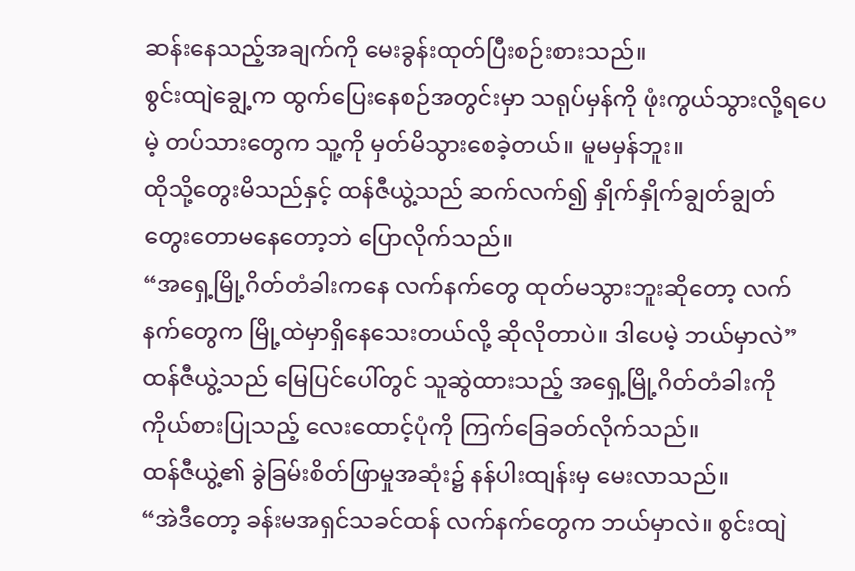ဆန်းနေသည့်အချက်ကို မေးခွန်းထုတ်ပြီးစဉ်းစားသည်။
စွင်းထျဲချွေ့က ထွက်ပြေးနေစဉ်အတွင်းမှာ သရုပ်မှန်ကို ဖုံးကွယ်သွားလို့ရပေမဲ့ တပ်သားတွေက သူ့ကို မှတ်မိသွားစေခဲ့တယ်။ မူမမှန်ဘူး။
ထိုသို့တွေးမိသည်နှင့် ထန်ဇီယွဲ့သည် ဆက်လက်၍ နှိုက်နှိုက်ချွတ်ချွတ် တွေးတောမနေတော့ဘဲ ပြောလိုက်သည်။
“အရှေ့မြို့ဂိတ်တံခါးကနေ လက်နက်တွေ ထုတ်မသွားဘူးဆိုတော့ လက်နက်တွေက မြို့ထဲမှာရှိနေသေးတယ်လို့ ဆိုလိုတာပဲ။ ဒါပေမဲ့ ဘယ်မှာလဲ”
ထန်ဇီယွဲ့သည် မြေပြင်ပေါ်တွင် သူဆွဲထားသည့် အရှေ့မြို့ဂိတ်တံခါးကို ကိုယ်စားပြုသည့် လေးထောင့်ပုံကို ကြက်ခြေခတ်လိုက်သည်။
ထန်ဇီယွဲ့၏ ခွဲခြမ်းစိတ်ဖြာမှုအဆုံး၌ နန်ပါးထျန်းမှ မေးလာသည်။
“အဲဒီတော့ ခန်းမအရှင်သခင်ထန် လက်နက်တွေက ဘယ်မှာလဲ။ စွင်းထျဲ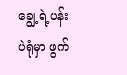ချွေ့ရဲ့ပန်းပဲရုံမှာ ဖွက်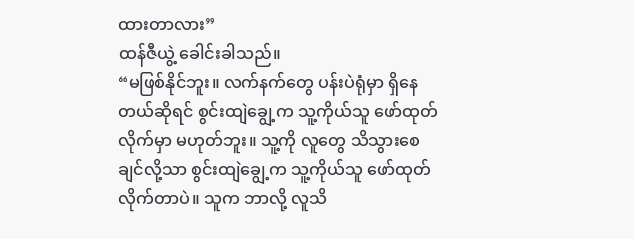ထားတာလား”
ထန်ဇီယွဲ့ ခေါင်းခါသည်။
“မဖြစ်နိုင်ဘူး။ လက်နက်တွေ ပန်းပဲရုံမှာ ရှိနေတယ်ဆိုရင် စွင်းထျဲချွေ့က သူ့ကိုယ်သူ ဖော်ထုတ်လိုက်မှာ မဟုတ်ဘူး။ သူ့ကို လူတွေ သိသွားစေချင်လို့သာ စွင်းထျဲချွေ့က သူ့ကိုယ်သူ ဖော်ထုတ်လိုက်တာပဲ။ သူက ဘာလို့ လူသိ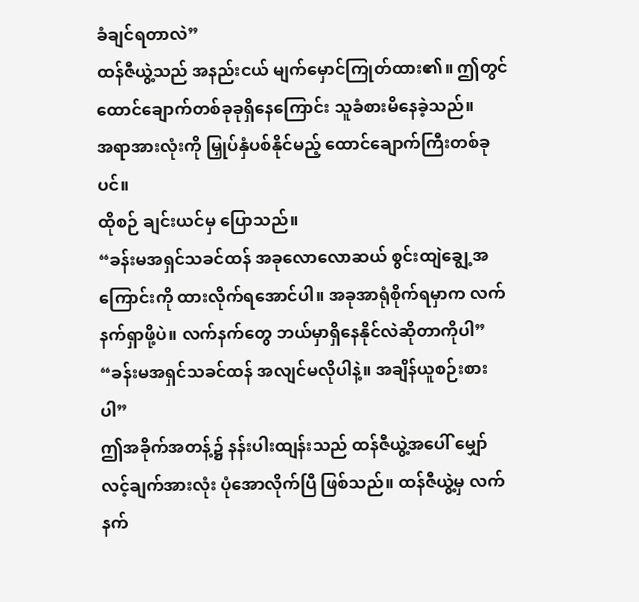ခံချင်ရတာလဲ”
ထန်ဇီယွဲ့သည် အနည်းငယ် မျက်မှောင်ကြုတ်ထား၏။ ဤတွင် ထောင်ချောက်တစ်ခုခုရှိနေကြောင်း သူခံစားမိနေခဲ့သည်။
အရာအားလုံးကို မြှုပ်နှံပစ်နိုင်မည့် ထောင်ချောက်ကြီးတစ်ခုပင်။
ထိုစဉ် ချင်းယင်မှ ပြောသည်။
“ခန်းမအရှင်သခင်ထန် အခုလောလောဆယ် စွင်းထျဲချွေ့အကြောင်းကို ထားလိုက်ရအောင်ပါ။ အခုအာရုံစိုက်ရမှာက လက်နက်ရှာဖို့ပဲ။ လက်နက်တွေ ဘယ်မှာရှိနေနိုင်လဲဆိုတာကိုပါ”
“ခန်းမအရှင်သခင်ထန် အလျင်မလိုပါနဲ့။ အချိန်ယူစဉ်းစားပါ”
ဤအခိုက်အတန့်၌ နန်းပါးထျန်းသည် ထန်ဇီယွဲ့အပေါ် မျှော်လင့်ချက်အားလုံး ပုံအောလိုက်ပြီ ဖြစ်သည်။ ထန်ဇီယွဲ့မှ လက်နက်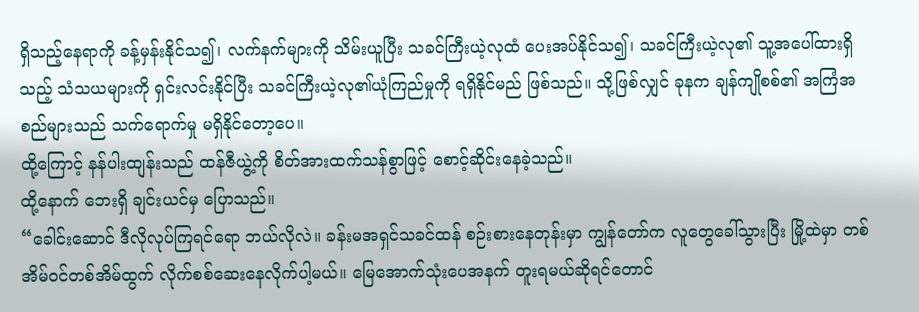ရှိသည့်နေရာကို ခန့်မှန်းနိုင်သ၍၊ လက်နက်များကို သိမ်းယူပြီး သခင်ကြီးယဲ့လုထံ ပေးအပ်နိုင်သ၍၊ သခင်ကြီးယဲ့လု၏ သူ့အပေါ်ထားရှိသည့် သံသယများကို ရှင်းလင်းနိုင်ပြီး သခင်ကြီးယဲ့လု၏ယုံကြည်မှုကို ရရှိနိုင်မည် ဖြစ်သည်။ သို့ဖြစ်လျှင် ခုနက ချန်ကျိုစစ်၏ အကြံအစည်များသည် သက်ရောက်မှု မရှိနိုင်တော့ပေ။
ထို့ကြောင့် နန်ပါးထျန်းသည် ထန်ဇီယွဲ့ကို စိတ်အားထက်သန်စွာဖြင့် စောင့်ဆိုင်းနေခဲ့သည်။
ထို့နောက် ဘေးရှိ ချင်းယင်မှ ပြောသည်။
“ခေါင်းဆောင် ဒီလိုလုပ်ကြရင်ရော ဘယ်လိုလဲ။ ခန်းမအရှင်သခင်ထန် စဉ်းစားနေတုန်းမှာ ကျွန်တော်က လူတွေခေါ်သွားပြီး မြို့ထဲမှာ တစ်အိမ်ဝင်တစ်အိမ်ထွက် လိုက်စစ်ဆေးနေလိုက်ပါ့မယ်။ မြေအောက်သုံးပေအနက် တူးရမယ်ဆိုရင်တောင်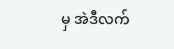မှ အဲဒီလက်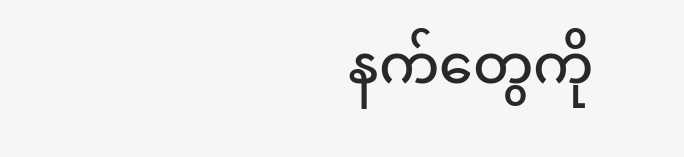နက်တွေကို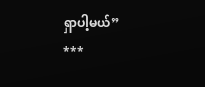ရှာပါ့မယ်”
***